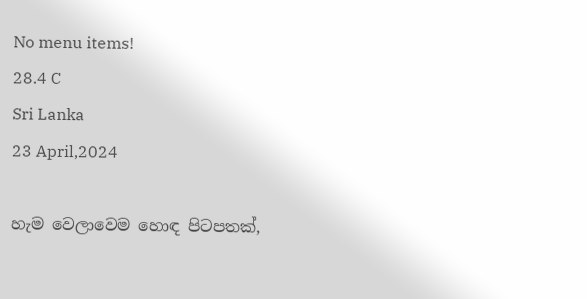No menu items!
28.4 C
Sri Lanka
23 April,2024

හැම වෙලාවෙම හොඳ පිටපතක්,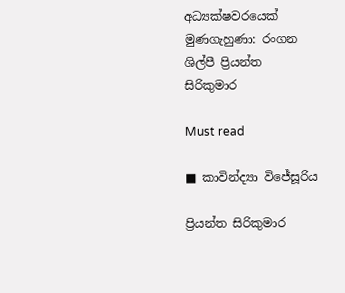අධ්‍යක්ෂවරයෙක් මුණගැහුණා: රංගන ශිල්පී ප්‍රියන්ත
සිරිකුමාර

Must read

■ කාවින්ද්‍යා විජේසූරිය

ප්‍රියන්ත සිරිකුමාර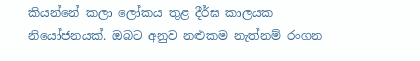කියන්නේ කලා ලෝකය තුළ දීර්ඝ කාලයක නියෝජනයක්. ඔබට අනුව නළුකම නැත්නම් රංගන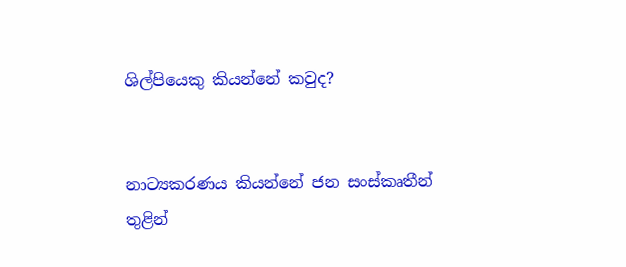ශිල්පියෙකු කියන්නේ කවුද?


නාට්‍යකරණය කියන්නේ ජන සංස්කෘතීන් තුළින්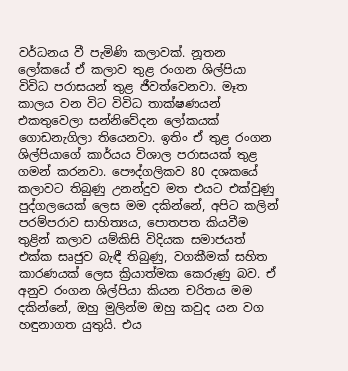වර්ධනය වී පැමිණි කලාවක්. නූතන ලෝකයේ ඒ කලාව තුළ රංගන ශිල්පියා විවිධ පරාසයන් තුළ ජීවත්වෙනවා. මෑත කාලය වන විට විවිධ තාක්ෂණයන් එකතුවෙලා සන්නිවේදන ලෝකයක් ගොඩනැගිලා තියෙනවා. ඉතිං ඒ තුළ රංගන ශිල්පියාගේ කාර්යය විශාල පරාසයක් තුළ ගමන් කරනවා. පෞද්ගලිකව 80 දශකයේ කලාවට තිබුණු උනන්දුව මත එයට එක්වුණු පුද්ගලයෙක් ලෙස මම දකින්නේ, අපිට කලින් පරම්පරාව සාහිත්‍යය, පොතපත කියවීම තුළින් කලාව යම්කිසි විදියක සමාජයත් එක්ක සෘජුව බැඳී තිබුණු, වගකීමක් සහිත කාරණයක් ලෙස ක්‍රියාත්මක කෙරුණු බව. ඒ අනුව රංගන ශිල්පියා කියන චරිතය මම දකින්නේ, ඔහු මුලින්ම ඔහු කවුද යන වග හඳුනාගත යුතුයි. එය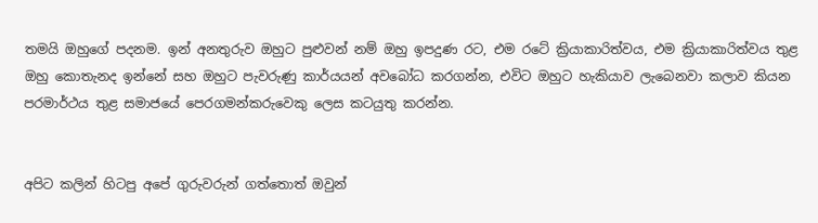තමයි ඔහුගේ පදනම. ඉන් අනතුරුව ඔහුට පුළුවන් නම් ඔහු ඉපදුණ රට, එම රටේ ක්‍රියාකාරිත්වය, එම ක්‍රියාකාරිත්වය තුළ ඔහු කොතැනද ඉන්නේ සහ ඔහුට පැවරුණු කාර්යයන් අවබෝධ කරගන්න, එවිට ඔහුට හැකියාව ලැබෙනවා කලාව කියන පරමාර්ථය තුළ සමාජයේ පෙරගමන්කරුවෙකු ලෙස කටයුතු කරන්න.


අපිට කලින් හිටපු අපේ ගුරුවරුන් ගත්තොත් ඔවුන්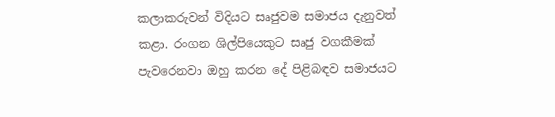කලාකරුවන් විදියට සෘජුවම සමාජය දැනුවත් කළා. රංගන ශිල්පියෙකුට සෘජු වගකීමක් පැවරෙනවා ඔහු කරන දේ පිළිබඳව සමාජයට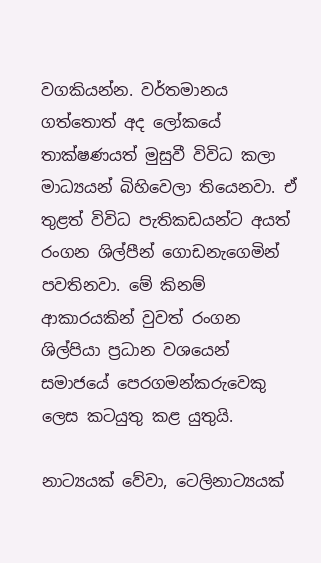වගකියන්න. වර්තමානය ගත්තොත් අද ලෝකයේ තාක්ෂණයත් මුසුවී විවිධ කලා මාධ්‍යයන් බිහිවෙලා තියෙනවා. ඒ තුළත් විවිධ පැතිකඩයන්ට අයත් රංගන ශිල්පීන් ගොඩනැගෙමින් පවතිනවා. මේ කිනම් ආකාරයකින් වුවත් රංගන ශිල්පියා ප්‍රධාන වශයෙන් සමාජයේ පෙරගමන්කරුවෙකු ලෙස කටයුතු කළ යුතුයි.

නාට්‍යයක් වේවා, ටෙලිනාට්‍යයක්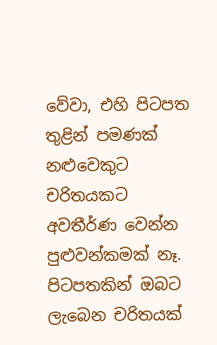වේවා, එහි පිටපත තුළින් පමණක් නළුවෙකුට චරිතයකට අවතීර්ණ වෙන්න පුළුවන්කමක් නෑ. පිටපතකින් ඔබට ලැබෙන චරිතයක්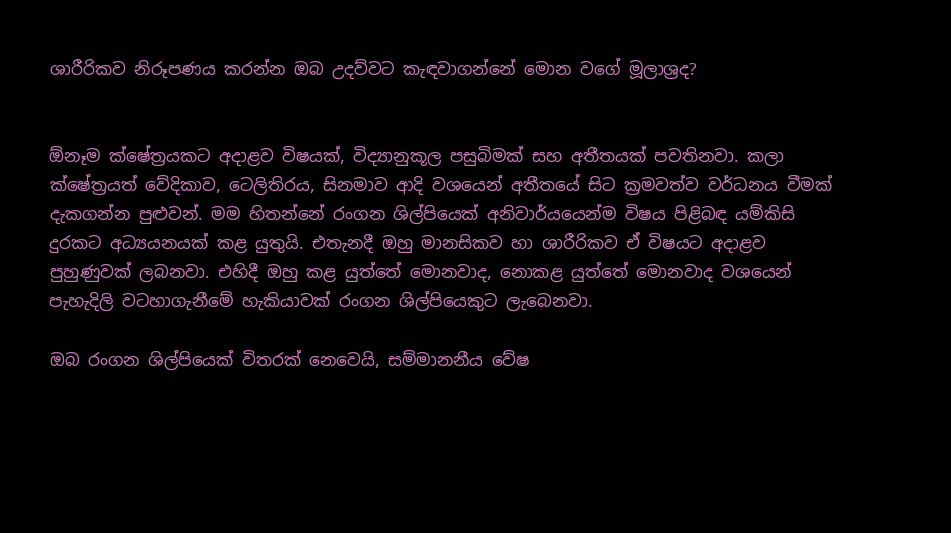ශාරීරිකව නිරූපණය කරන්න ඔබ උදව්වට කැඳවාගන්නේ මොන වගේ මූලාශ්‍රද?


ඕනෑම ක්ෂේත්‍රයකට අදාළව විෂයක්, විද්‍යානුකූල පසුබිමක් සහ අතීතයක් පවතිනවා. කලා ක්ෂේත්‍රයත් වේදිකාව, ටෙලිතිරය, සිනමාව ආදි වශයෙන් අතීතයේ සිට ක්‍රමවත්ව වර්ධනය වීමක් දැකගන්න පුළුවන්. මම හිතන්නේ රංගන ශිල්පියෙක් අනිවාර්යයෙන්ම විෂය පිළිබඳ යම්කිසි දුරකට අධ්‍යයනයක් කළ යුතුයි. එතැනදී ඔහු මානසිකව හා ශාරීරිකව ඒ විෂයට අදාළව පුහුණුවක් ලබනවා. එහිදී ඔහු කළ යුත්තේ මොනවාද, නොකළ යුත්තේ මොනවාද වශයෙන් පැහැදිලි වටහාගැනීමේ හැකියාවක් රංගන ශිල්පියෙකුට ලැබෙනවා.

ඔබ රංගන ශිල්පියෙක් විතරක් නෙවෙයි, සම්මානනීය වේෂ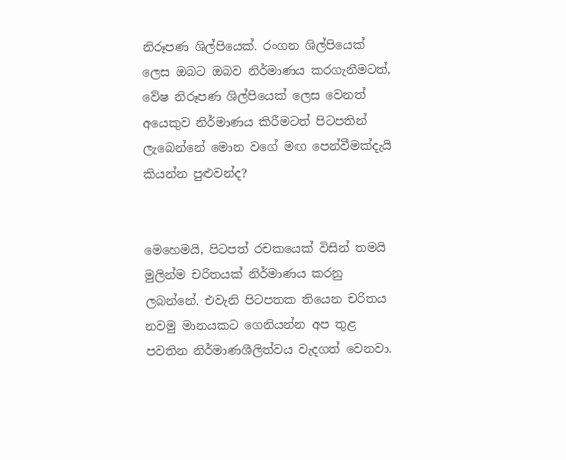නිරූපණ ශිල්පියෙක්. රංගන ශිල්පියෙක් ලෙස ඔබට ඔබව නිර්මාණය කරගැනීමටත්, වේෂ නිරූපණ ශිල්පියෙක් ලෙස වෙනත් අයෙකුව නිර්මාණය කිරීමටත් පිටපතින් ලැබෙන්නේ මොන වගේ මඟ පෙන්වීමක්දැයි කියන්න පුළුවන්ද?


මෙහෙමයි, පිටපත් රචකයෙක් විසින් තමයි මුලින්ම චරිතයක් නිර්මාණය කරනු ලබන්නේ. එවැනි පිටපතක තියෙන චරිතය නවමු මානයකට ගෙනියන්න අප තුළ පවතින නිර්මාණශීලිත්වය වැදගත් වෙනවා.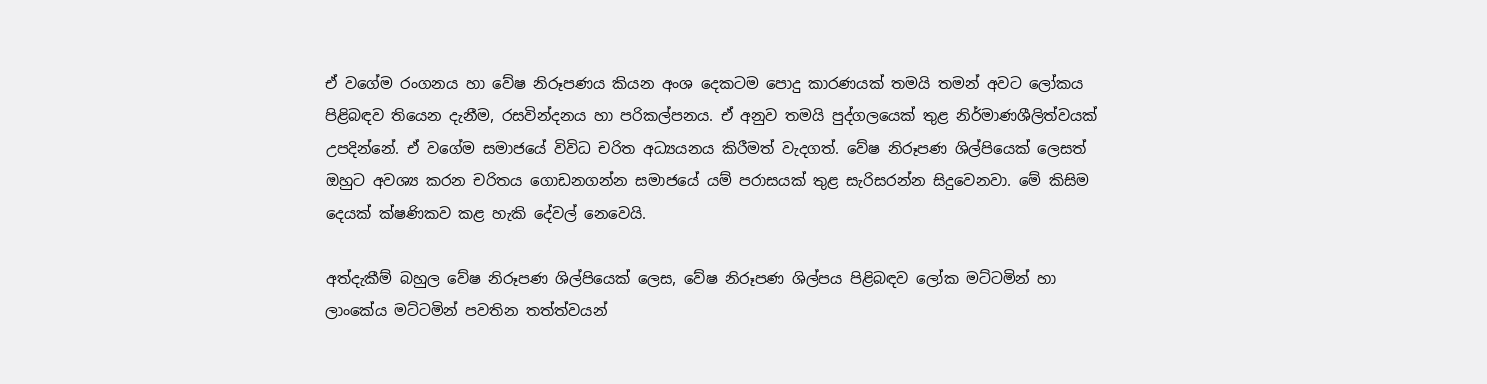ඒ වගේම රංගනය හා වේෂ නිරූපණය කියන අංශ දෙකටම පොදු කාරණයක් තමයි තමන් අවට ලෝකය පිළිබඳව තියෙන දැනීම, රසවින්දනය හා පරිකල්පනය. ඒ අනුව තමයි පුද්ගලයෙක් තුළ නිර්මාණශීලිත්වයක් උපදින්නේ. ඒ වගේම සමාජයේ විවිධ චරිත අධ්‍යයනය කිරීමත් වැදගත්. වේෂ නිරූපණ ශිල්පියෙක් ලෙසත් ඔහුට අවශ්‍ය කරන චරිතය ගොඩනගන්න සමාජයේ යම් පරාසයක් තුළ සැරිසරන්න සිදුවෙනවා. මේ කිසිම දෙයක් ක්ෂණිකව කළ හැකි දේවල් නෙවෙයි.

අත්දැකීම් බහුල වේෂ නිරූපණ ශිල්පියෙක් ලෙස, වේෂ නිරූපණ ශිල්පය පිළිබඳව ලෝක මට්ටමින් හා ලාංකේය මට්ටමින් පවතින තත්ත්වයන්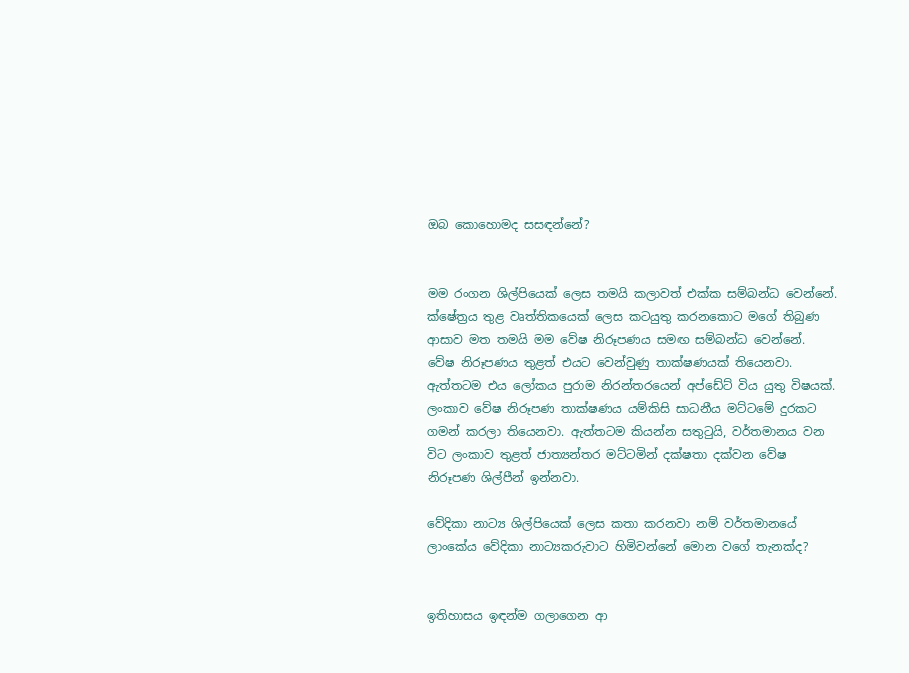ඔබ කොහොමද සසඳන්නේ?


මම රංගන ශිල්පියෙක් ලෙස තමයි කලාවත් එක්ක සම්බන්ධ වෙන්නේ. ක්ෂේත්‍රය තුළ වෘත්තිකයෙක් ලෙස කටයුතු කරනකොට මගේ තිබුණ ආසාව මත තමයි මම වේෂ නිරූපණය සමඟ සම්බන්ධ වෙන්නේ. වේෂ නිරූපණය තුළත් එයට වෙන්වුණු තාක්ෂණයක් තියෙනවා. ඇත්තටම එය ලෝකය පුරාම නිරන්තරයෙන් අප්ඩේට් විය යුතු විෂයක්. ලංකාව වේෂ නිරූපණ තාක්ෂණය යම්කිසි සාධනීය මට්ටමේ දුරකට ගමන් කරලා තියෙනවා. ඇත්තටම කියන්න සතුටුයි, වර්තමානය වන විට ලංකාව තුළත් ජාත්‍යන්තර මට්ටමින් දක්ෂතා දක්වන වේෂ නිරූපණ ශිල්පීන් ඉන්නවා.

වේදිකා නාට්‍ය ශිල්පියෙක් ලෙස කතා කරනවා නම් වර්තමානයේ ලාංකේය වේදිකා නාට්‍යකරුවාට හිමිවන්නේ මොන වගේ තැනක්ද?


ඉතිහාසය ඉඳන්ම ගලාගෙන ආ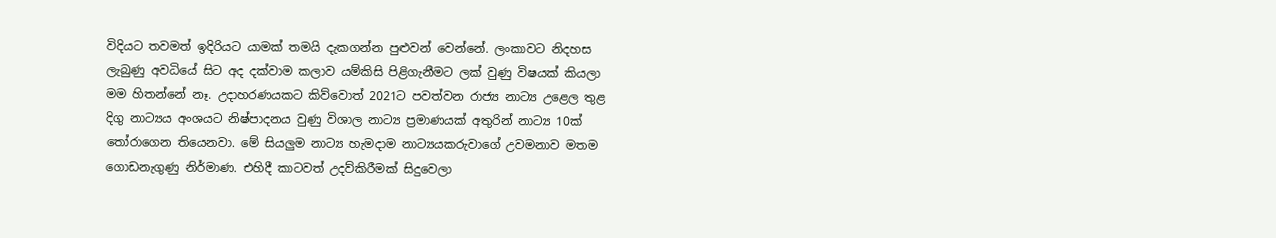විදියට තවමත් ඉදිරියට යාමක් තමයි දැකගන්න පුළුවන් වෙන්නේ. ලංකාවට නිදහස ලැබුණු අවධියේ සිට අද දක්වාම කලාව යම්කිසි පිළිගැනීමට ලක් වුණු විෂයක් කියලා මම හිතන්නේ නෑ. උදාහරණයකට කිව්වොත් 2021ට පවත්වන රාජ්‍ය නාට්‍ය උළෙල තුළ දිගු නාට්‍යය අංශයට නිෂ්පාදනය වුණු විශාල නාට්‍ය ප්‍රමාණයක් අතුරින් නාට්‍ය 10ක් තෝරාගෙන තියෙනවා. මේ සියලුම නාට්‍ය හැමදාම නාට්‍යයකරුවාගේ උවමනාව මතම ගොඩනැගුණු නිර්මාණ. එහිදී කාටවත් උදව්කිරීමක් සිදුවෙලා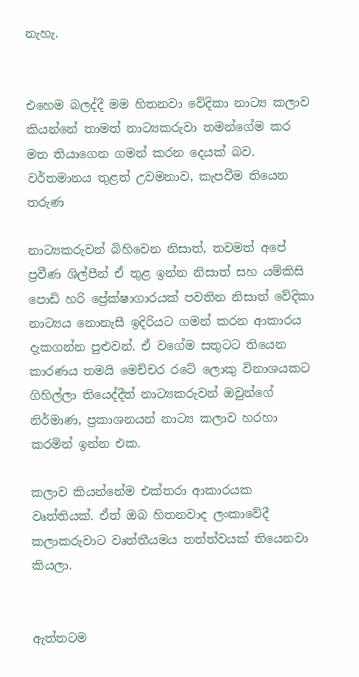නැහැ.


එහෙම බලද්දී මම හිතනවා වේදිකා නාට්‍ය කලාව කියන්නේ තාමත් නාට්‍යකරුවා තමන්ගේම කර මත තියාගෙන ගමන් කරන දෙයක් බව. වර්තමානය තුළත් උවමනාව, කැපවීම තියෙන තරුණ

නාට්‍යකරුවන් බිහිවෙන නිසාත්, තවමත් අපේ ප්‍රවීණ ශිල්පීන් ඒ තුළ ඉන්න නිසාත් සහ යම්කිසි පොඩි හරි ප්‍රේක්ෂාගාරයක් පවතින නිසාත් වේදිකා නාට්‍යය නොනැසී ඉදිරියට ගමන් කරන ආකාරය දැකගන්න පුළුවන්. ඒ වගේම සතුටට තියෙන කාරණය තමයි මෙච්චර රටේ ලොකු විනාශයකට ගිහිල්ලා තියෙද්දීත් නාට්‍යකරුවන් ඔවුන්ගේ නිර්මාණ, ප්‍රකාශනයන් නාට්‍ය කලාව හරහා කරමින් ඉන්න එක.

කලාව කියන්නේම එක්තරා ආකාරයක වෘත්තියක්. ඒත් ඔබ හිතනවාද ලංකාවේදී කලාකරුවාට වෘත්තීයමය තත්ත්වයක් තියෙනවා කියලා.


ඇත්තටම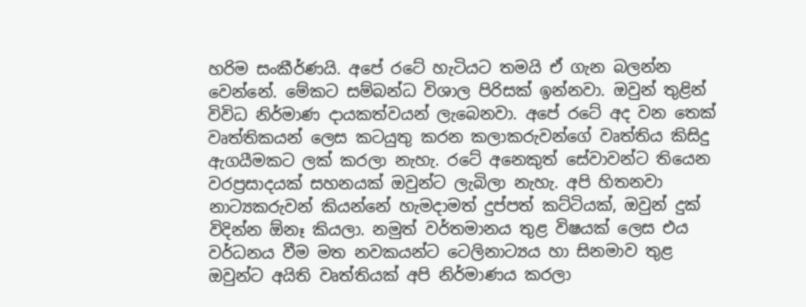හරිම සංකීර්ණයි. අපේ රටේ හැටියට තමයි ඒ ගැන බලන්න වෙන්නේ. මේකට සම්බන්ධ විශාල පිරිසක් ඉන්නවා. ඔවුන් තුළින් විවිධ නිර්මාණ දායකත්වයන් ලැබෙනවා. අපේ රටේ අද වන තෙක් වෘත්තිකයන් ලෙස කටයුතු කරන කලාකරුවන්ගේ වෘත්තිය කිසිදු ඇගයීමකට ලක් කරලා නැහැ. රටේ අනෙකුත් සේවාවන්ට තියෙන වරප්‍රසාදයක් සහනයක් ඔවුන්ට ලැබිලා නැහැ. අපි හිතනවා නාට්‍යකරුවන් කියන්නේ හැමදාමත් දුප්පත් කට්ටියක්, ඔවුන් දුක් විදින්න ඕනෑ කියලා. නමුත් වර්තමානය තුළ විෂයක් ලෙස එය වර්ධනය වීම මත නවකයන්ට ටෙලිනාට්‍යය හා සිනමාව තුළ ඔවුන්ට අයිති වෘත්තියක් අපි නිර්මාණය කරලා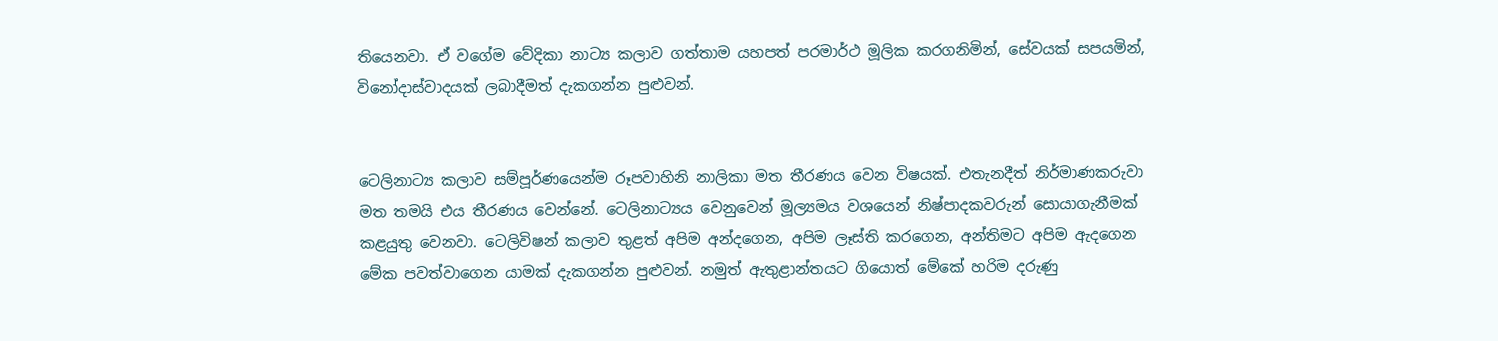තියෙනවා. ඒ වගේම වේදිකා නාට්‍ය කලාව ගත්තාම යහපත් පරමාර්ථ මූලික කරගනිමින්, සේවයක් සපයමින්, විනෝදාස්වාදයක් ලබාදීමත් දැකගන්න පුළුවන්.


ටෙලිනාට්‍ය කලාව සම්පූර්ණයෙන්ම රූපවාහිනි නාලිකා මත තීරණය වෙන විෂයක්. එතැනදීත් නිර්මාණකරුවා මත තමයි එය තීරණය වෙන්නේ. ටෙලිනාට්‍යය වෙනුවෙන් මූල්‍යමය වශයෙන් නිෂ්පාදකවරුන් සොයාගැනීමක් කළයුතු වෙනවා. ටෙලිවිෂන් කලාව තුළත් අපිම අන්දගෙන, අපිම ලෑස්ති කරගෙන, අන්තිමට අපිම ඇදගෙන මේක පවත්වාගෙන යාමක් දැකගන්න පුළුවන්. නමුත් ඇතුළාන්තයට ගියොත් මේකේ හරිම දරුණු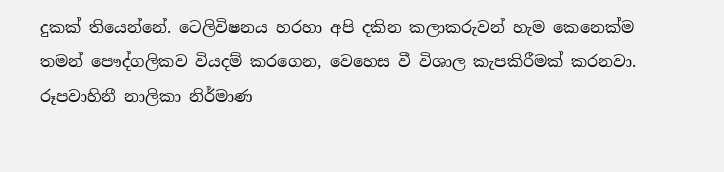දුකක් තියෙන්නේ. ටෙලිවිෂනය හරහා අපි දකින කලාකරුවන් හැම කෙනෙක්ම තමන් පෞද්ගලිකව වියදම් කරගෙන, වෙහෙස වී විශාල කැපකිරීමක් කරනවා. රූපවාහිනී නාලිකා නිර්මාණ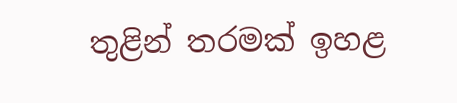තුළින් තරමක් ඉහළ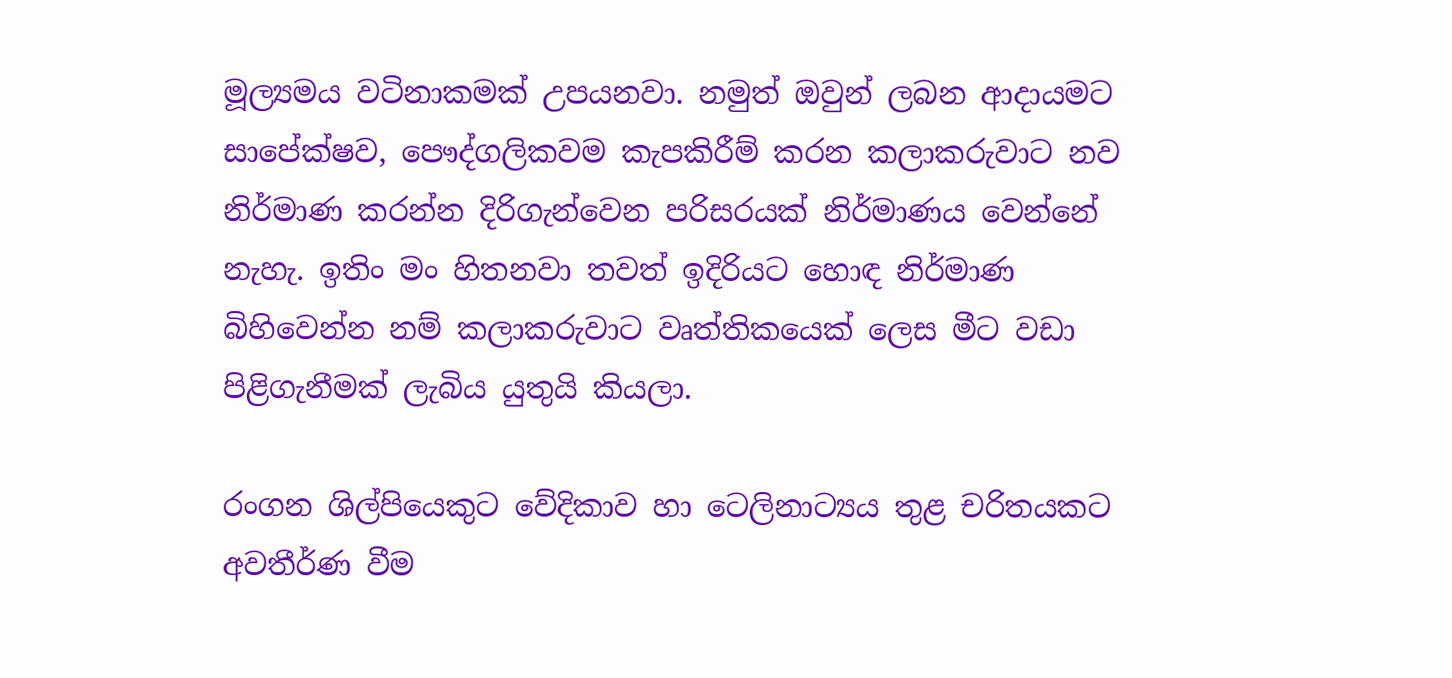මූල්‍යමය වටිනාකමක් උපයනවා. නමුත් ඔවුන් ලබන ආදායමට සාපේක්ෂව, පෞද්ගලිකවම කැපකිරීම් කරන කලාකරුවාට නව නිර්මාණ කරන්න දිරිගැන්වෙන පරිසරයක් නිර්මාණය වෙන්නේ නැහැ. ඉතිං මං හිතනවා තවත් ඉදිරියට හොඳ නිර්මාණ බිහිවෙන්න නම් කලාකරුවාට වෘත්තිකයෙක් ලෙස මීට වඩා පිළිගැනීමක් ලැබිය යුතුයි කියලා.

රංගන ශිල්පියෙකුට වේදිකාව හා ටෙලිනාට්‍යය තුළ චරිතයකට අවතීර්ණ වීම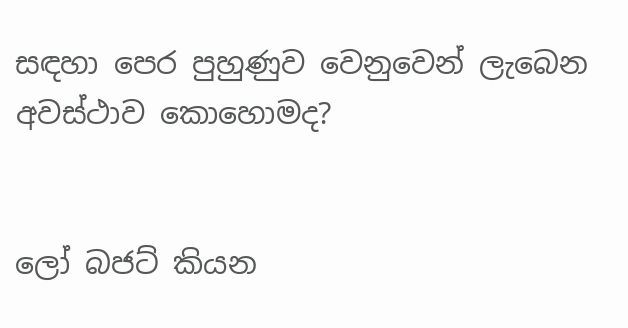සඳහා පෙර පුහුණුව වෙනුවෙන් ලැබෙන අවස්ථාව කොහොමද?


ලෝ බජට් කියන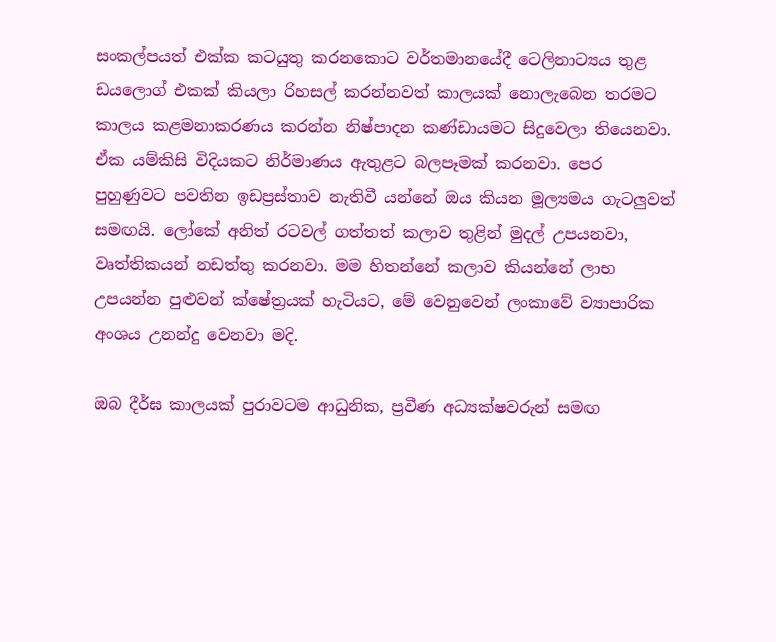සංකල්පයත් එක්ක කටයුතු කරනකොට වර්තමානයේදී ටෙලිනාට්‍යය තුළ ඩයලොග් එකක් කියලා රිහසල් කරන්නවත් කාලයක් නොලැබෙන තරමට කාලය කළමනාකරණය කරන්න නිෂ්පාදන කණ්ඩායමට සිදුවෙලා තියෙනවා. ඒක යම්කිසි විදියකට නිර්මාණය ඇතුළට බලපෑමක් කරනවා. පෙර පුහුණුවට පවතින ඉඩප්‍රස්තාව නැතිවී යන්නේ ඔය කියන මූල්‍යමය ගැටලුවත් සමඟයි. ලෝකේ අනිත් රටවල් ගත්තත් කලාව තුළින් මුදල් උපයනවා, වෘත්තිකයන් නඩත්තු කරනවා. මම හිතන්නේ කලාව කියන්නේ ලාභ උපයන්න පුළුවන් ක්ෂේත්‍රයක් හැටියට, මේ වෙනුවෙන් ලංකාවේ ව්‍යාපාරික අංශය උනන්දු වෙනවා මදි.

ඔබ දීර්ඝ කාලයක් පුරාවටම ආධුනික, ප්‍රවීණ අධ්‍යක්ෂවරුන් සමඟ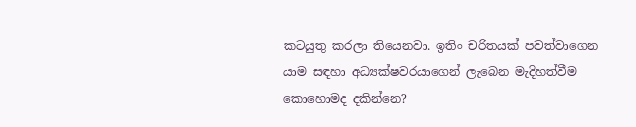කටයුතු කරලා තියෙනවා. ඉතිං චරිතයක් පවත්වාගෙන යාම සඳහා අධ්‍යක්ෂවරයාගෙන් ලැබෙන මැදිහත්වීම කොහොමද දකින්නෙ?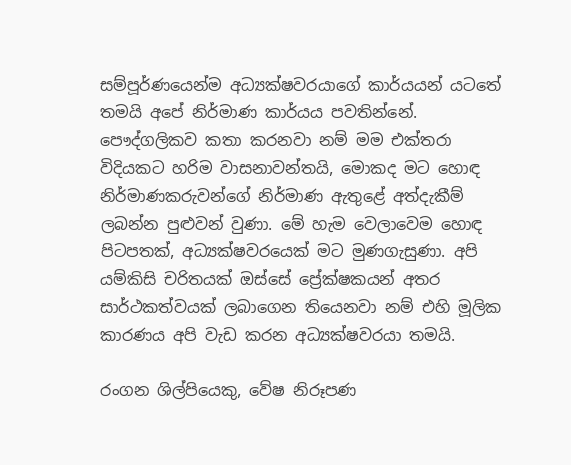සම්පූර්ණයෙන්ම අධ්‍යක්ෂවරයාගේ කාර්යයන් යටතේ තමයි අපේ නිර්මාණ කාර්යය පවතින්නේ. පෞද්ගලිකව කතා කරනවා නම් මම එක්තරා විදියකට හරිම වාසනාවන්තයි, මොකද මට හොඳ නිර්මාණකරුවන්ගේ නිර්මාණ ඇතුළේ අත්දැකීම් ලබන්න පුළුවන් වුණා. මේ හැම වෙලාවෙම හොඳ පිටපතක්, අධ්‍යක්ෂවරයෙක් මට මුණගැසුණා. අපි යම්කිසි චරිතයක් ඔස්සේ ප්‍රේක්ෂකයන් අතර සාර්ථකත්වයක් ලබාගෙන තියෙනවා නම් එහි මූලික කාරණය අපි වැඩ කරන අධ්‍යක්ෂවරයා තමයි.

රංගන ශිල්පියෙකු, වේෂ නිරූපණ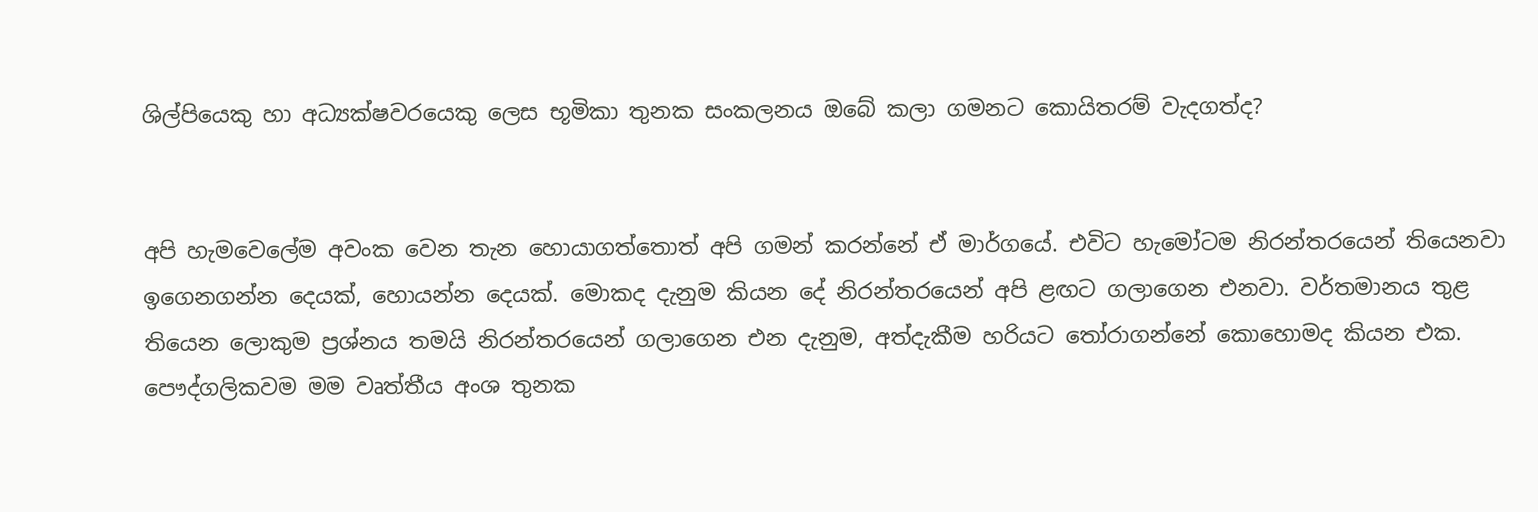ශිල්පියෙකු හා අධ්‍යක්ෂවරයෙකු ලෙස භූමිකා තුනක සංකලනය ඔබේ කලා ගමනට කොයිතරම් වැදගත්ද?


අපි හැමවෙලේම අවංක වෙන තැන හොයාගත්තොත් අපි ගමන් කරන්නේ ඒ මාර්ගයේ. එවිට හැමෝටම නිරන්තරයෙන් තියෙනවා ඉගෙනගන්න දෙයක්, හොයන්න දෙයක්. මොකද දැනුම කියන දේ නිරන්තරයෙන් අපි ළඟට ගලාගෙන එනවා. වර්තමානය තුළ තියෙන ලොකුම ප්‍රශ්නය තමයි නිරන්තරයෙන් ගලාගෙන එන දැනුම, අත්දැකීම හරියට තෝරාගන්නේ කොහොමද කියන එක. පෞද්ගලිකවම මම වෘත්තීය අංශ තුනක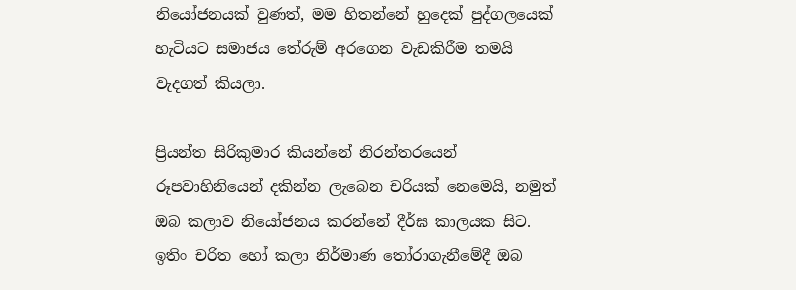නියෝජනයක් වුණත්, මම හිතන්නේ හුදෙක් පුද්ගලයෙක් හැටියට සමාජය තේරුම් අරගෙන වැඩකිරීම තමයි වැදගත් කියලා.

ප්‍රියන්ත සිරිකුමාර කියන්නේ නිරන්තරයෙන් රූපවාහිනියෙන් දකින්න ලැබෙන චරියක් නෙමෙයි, නමුත් ඔබ කලාව නියෝජනය කරන්නේ දීර්ඝ කාලයක සිට. ඉතිං චරිත හෝ කලා නිර්මාණ තෝරාගැනීමේදී ඔබ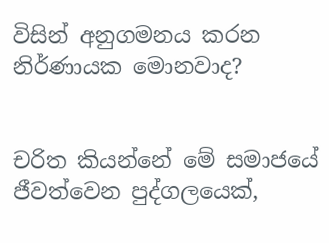විසින් අනුගමනය කරන නිර්ණායක මොනවාද?


චරිත කියන්නේ මේ සමාජයේ ජීවත්වෙන පුද්ගලයෙක්,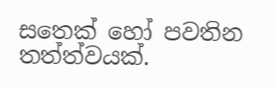සතෙක් හෝ පවතින තත්ත්වයක්.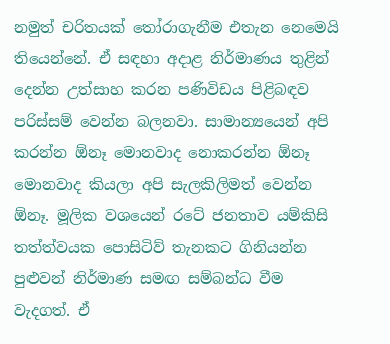නමුත් චරිතයක් තෝරාගැනීම එතැන නෙමෙයි තියෙන්නේ. ඒ සඳහා අදාළ නිර්මාණය තුළින් දෙන්න උත්සාහ කරන පණිවිඩය පිළිබඳව පරිස්සම් වෙන්න බලනවා. සාමාන්‍යයෙන් අපි කරන්න ඕනෑ මොනවාද නොකරන්න ඕනෑ මොනවාද කියලා අපි සැලකිලිමත් වෙන්න ඕනෑ. මූලික වශයෙන් රටේ ජනතාව යම්කිසි තත්ත්වයක පොසිටිව් තැනකට ගිනියන්න පුළුවන් නිර්මාණ සමඟ සම්බන්ධ වීම වැදගත්. ඒ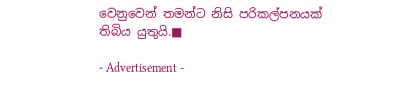වෙනුවෙන් තමන්ට නිසි පරිකල්පනයක් තිබිය යුතුයි.■

- Advertisement -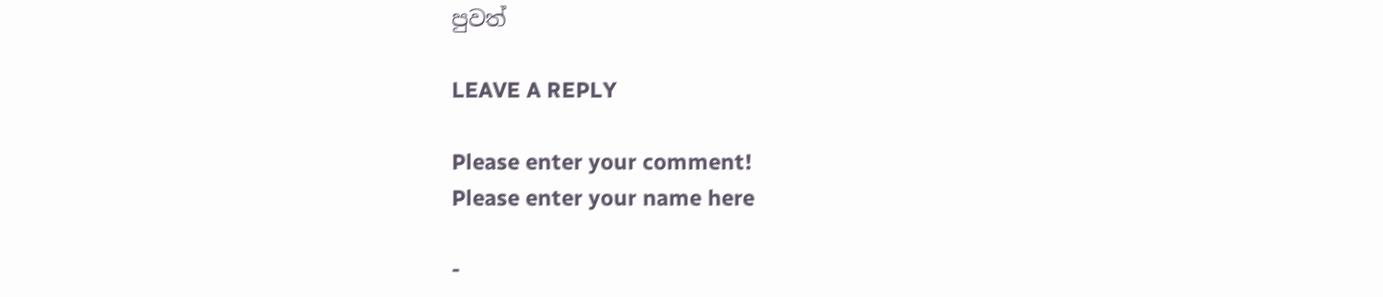පුවත්

LEAVE A REPLY

Please enter your comment!
Please enter your name here

-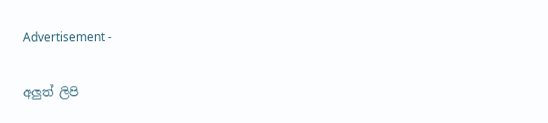Advertisement -

අලුත් ලිපි